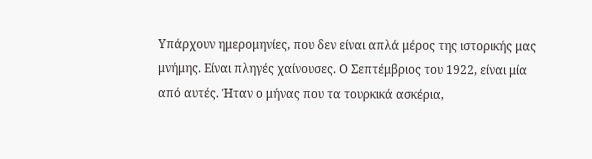Υπάρχουν ημερομηνίες, που δεν είναι απλά μέρος της ιστορικής μας μνήμης. Είναι πληγές χαίνουσες. Ο Σεπτέμβριος του 1922, είναι μία από αυτές. Ήταν ο μήνας που τα τουρκικά ασκέρια,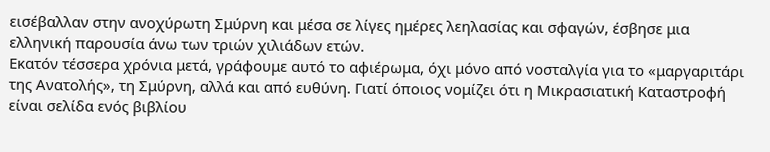εισέβαλλαν στην ανοχύρωτη Σμύρνη και μέσα σε λίγες ημέρες λεηλασίας και σφαγών, έσβησε μια ελληνική παρουσία άνω των τριών χιλιάδων ετών.
Εκατόν τέσσερα χρόνια μετά, γράφουμε αυτό το αφιέρωμα, όχι μόνο από νοσταλγία για το «μαργαριτάρι της Ανατολής», τη Σμύρνη, αλλά και από ευθύνη. Γιατί όποιος νομίζει ότι η Μικρασιατική Καταστροφή είναι σελίδα ενός βιβλίου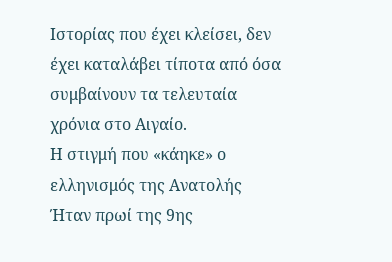Ιστορίας που έχει κλείσει, δεν έχει καταλάβει τίποτα από όσα συμβαίνουν τα τελευταία χρόνια στο Αιγαίο.
Η στιγμή που «κάηκε» ο ελληνισμός της Ανατολής
Ήταν πρωί της 9ης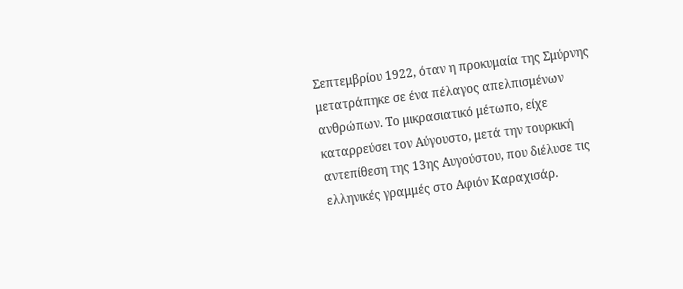Σεπτεμβρίου 1922, όταν η προκυμαία της Σμύρνης μετατράπηκε σε ένα πέλαγος απελπισμένων ανθρώπων. Το μικρασιατικό μέτωπο, είχε καταρρεύσει τον Αύγουστο, μετά την τουρκική αντεπίθεση της 13ης Αυγούστου, που διέλυσε τις ελληνικές γραμμές στο Αφιόν Καραχισάρ.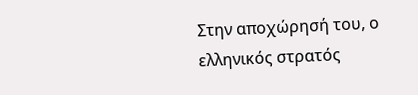Στην αποχώρησή του, ο ελληνικός στρατός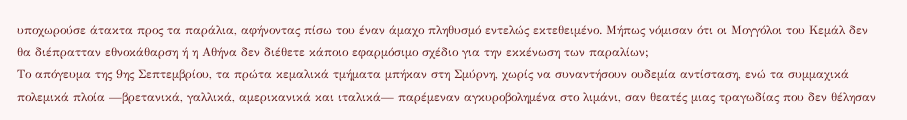υποχωρούσε άτακτα προς τα παράλια, αφήνοντας πίσω του έναν άμαχο πληθυσμό εντελώς εκτεθειμένο. Μήπως νόμισαν ότι οι Μογγόλοι του Κεμάλ δεν θα διέπρατταν εθνοκάθαρση ή η Αθήνα δεν διέθετε κάποιο εφαρμόσιμο σχέδιο για την εκκένωση των παραλίων;
Το απόγευμα της 9ης Σεπτεμβρίου, τα πρώτα κεμαλικά τμήματα μπήκαν στη Σμύρνη, χωρίς να συναντήσουν ουδεμία αντίσταση, ενώ τα συμμαχικά πολεμικά πλοία —βρετανικά, γαλλικά, αμερικανικά και ιταλικά— παρέμεναν αγκυροβολημένα στο λιμάνι, σαν θεατές μιας τραγωδίας που δεν θέλησαν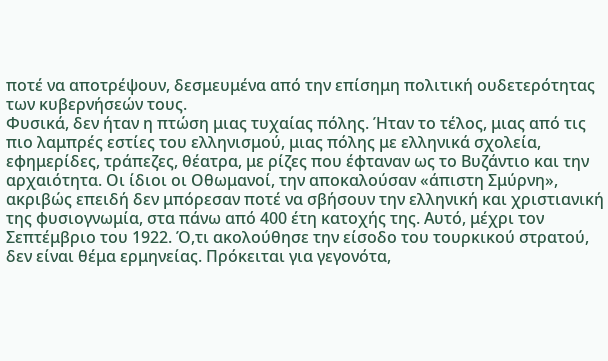ποτέ να αποτρέψουν, δεσμευμένα από την επίσημη πολιτική ουδετερότητας των κυβερνήσεών τους.
Φυσικά, δεν ήταν η πτώση μιας τυχαίας πόλης. Ήταν το τέλος, μιας από τις πιο λαμπρές εστίες του ελληνισμού, μιας πόλης με ελληνικά σχολεία, εφημερίδες, τράπεζες, θέατρα, με ρίζες που έφταναν ως το Βυζάντιο και την αρχαιότητα. Οι ίδιοι οι Οθωμανοί, την αποκαλούσαν «άπιστη Σμύρνη», ακριβώς επειδή δεν μπόρεσαν ποτέ να σβήσουν την ελληνική και χριστιανική της φυσιογνωμία, στα πάνω από 400 έτη κατοχής της. Αυτό, μέχρι τον Σεπτέμβριο του 1922. Ό,τι ακολούθησε την είσοδο του τουρκικού στρατού, δεν είναι θέμα ερμηνείας. Πρόκειται για γεγονότα,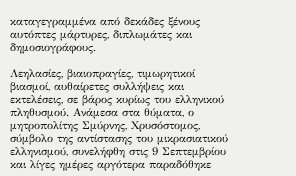καταγεγραμμένα από δεκάδες ξένους αυτόπτες μάρτυρες, διπλωμάτες και δημοσιογράφους.

Λεηλασίες, βιαιοπραγίες, τιμωρητικοί βιασμοί, αυθαίρετες συλλήψεις και εκτελέσεις, σε βάρος κυρίως του ελληνικού πληθυσμού. Ανάμεσα στα θύματα, ο μητροπολίτης Σμύρνης, Χρυσόστομος, σύμβολο της αντίστασης του μικρασιατικού ελληνισμού, συνελήφθη στις 9 Σεπτεμβρίου και λίγες ημέρες αργότερα παραδόθηκε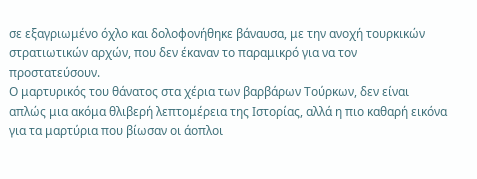σε εξαγριωμένο όχλο και δολοφονήθηκε βάναυσα, με την ανοχή τουρκικών στρατιωτικών αρχών, που δεν έκαναν το παραμικρό για να τον προστατεύσουν.
Ο μαρτυρικός του θάνατος στα χέρια των βαρβάρων Τούρκων, δεν είναι απλώς μια ακόμα θλιβερή λεπτομέρεια της Ιστορίας, αλλά η πιο καθαρή εικόνα για τα μαρτύρια που βίωσαν οι άοπλοι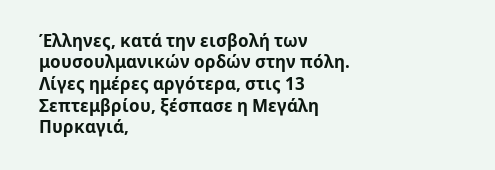Έλληνες, κατά την εισβολή των μουσουλμανικών ορδών στην πόλη.
Λίγες ημέρες αργότερα, στις 13 Σεπτεμβρίου, ξέσπασε η Μεγάλη Πυρκαγιά,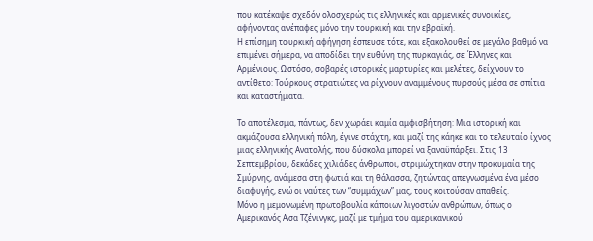που κατέκαψε σχεδόν ολοσχερώς τις ελληνικές και αρμενικές συνοικίες, αφήνοντας ανέπαφες μόνο την τουρκική και την εβραϊκή.
Η επίσημη τουρκική αφήγηση έσπευσε τότε, και εξακολουθεί σε μεγάλο βαθμό να επιμένει σήμερα, να αποδίδει την ευθύνη της πυρκαγιάς, σε Έλληνες και Αρμένιους. Ωστόσο, σοβαρές ιστορικές μαρτυρίες και μελέτες, δείχνουν το αντίθετο: Τούρκους στρατιώτες να ρίχνουν αναμμένους πυρσούς μέσα σε σπίτια και καταστήματα.

Το αποτέλεσμα, πάντως, δεν χωράει καμία αμφισβήτηση: Μια ιστορική και ακμάζουσα ελληνική πόλη, έγινε στάχτη, και μαζί της κάηκε και το τελευταίο ίχνος μιας ελληνικής Ανατολής, που δύσκολα μπορεί να ξαναϋπάρξει. Στις 13 Σεπτεμβρίου, δεκάδες χιλιάδες άνθρωποι, στριμώχτηκαν στην προκυμαία της Σμύρνης, ανάμεσα στη φωτιά και τη θάλασσα, ζητώντας απεγνωσμένα ένα μέσο διαφυγής, ενώ οι ναύτες των “συμμάχων” μας, τους κοιτούσαν απαθείς.
Μόνο η μεμονωμένη πρωτοβουλία κάποιων λιγοστών ανθρώπων, όπως ο Αμερικανός Ασα Τζένινγκς, μαζί με τμήμα του αμερικανικού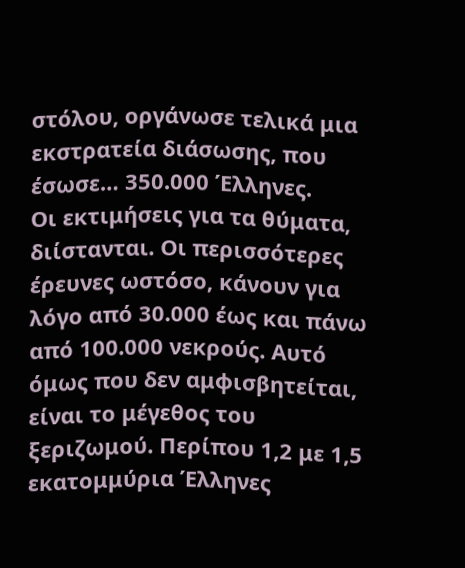στόλου, οργάνωσε τελικά μια εκστρατεία διάσωσης, που έσωσε… 350.000 Έλληνες.
Οι εκτιμήσεις για τα θύματα, διίστανται. Οι περισσότερες έρευνες ωστόσο, κάνουν για λόγο από 30.000 έως και πάνω από 100.000 νεκρούς. Αυτό όμως που δεν αμφισβητείται, είναι το μέγεθος του ξεριζωμού. Περίπου 1,2 με 1,5 εκατομμύρια Έλληνες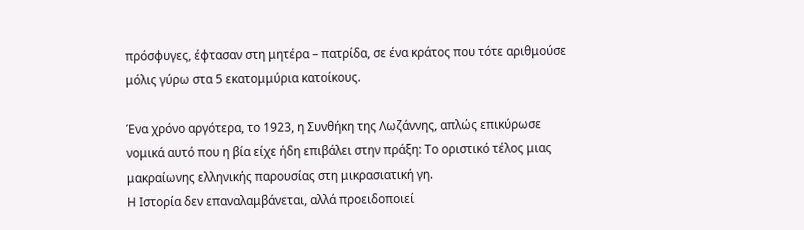πρόσφυγες, έφτασαν στη μητέρα – πατρίδα, σε ένα κράτος που τότε αριθμούσε μόλις γύρω στα 5 εκατομμύρια κατοίκους.

Ένα χρόνο αργότερα, το 1923, η Συνθήκη της Λωζάννης, απλώς επικύρωσε νομικά αυτό που η βία είχε ήδη επιβάλει στην πράξη: Το οριστικό τέλος μιας μακραίωνης ελληνικής παρουσίας στη μικρασιατική γη.
Η Ιστορία δεν επαναλαμβάνεται, αλλά προειδοποιεί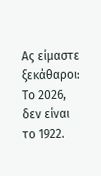Ας είμαστε ξεκάθαροι: Tο 2026, δεν είναι το 1922.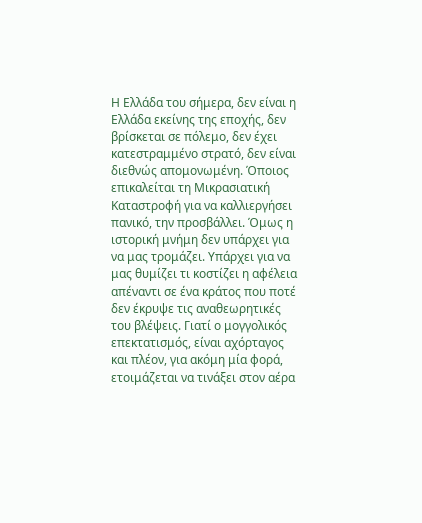Η Ελλάδα του σήμερα, δεν είναι η Ελλάδα εκείνης της εποχής, δεν βρίσκεται σε πόλεμο, δεν έχει κατεστραμμένο στρατό, δεν είναι διεθνώς απομονωμένη. Όποιος επικαλείται τη Μικρασιατική Καταστροφή για να καλλιεργήσει πανικό, την προσβάλλει. Όμως η ιστορική μνήμη δεν υπάρχει για να μας τρομάζει. Υπάρχει για να μας θυμίζει τι κοστίζει η αφέλεια απέναντι σε ένα κράτος που ποτέ δεν έκρυψε τις αναθεωρητικές του βλέψεις. Γιατί ο μογγολικός επεκτατισμός, είναι αχόρταγος και πλέον, για ακόμη μία φορά, ετοιμάζεται να τινάξει στον αέρα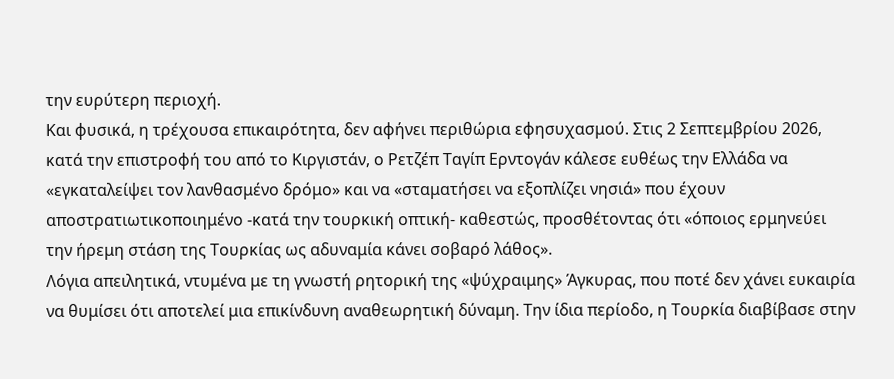την ευρύτερη περιοχή.
Και φυσικά, η τρέχουσα επικαιρότητα, δεν αφήνει περιθώρια εφησυχασμού. Στις 2 Σεπτεμβρίου 2026, κατά την επιστροφή του από το Κιργιστάν, ο Ρετζέπ Ταγίπ Ερντογάν κάλεσε ευθέως την Ελλάδα να «εγκαταλείψει τον λανθασμένο δρόμο» και να «σταματήσει να εξοπλίζει νησιά» που έχουν αποστρατιωτικοποιημένο -κατά την τουρκική οπτική- καθεστώς, προσθέτοντας ότι «όποιος ερμηνεύει την ήρεμη στάση της Τουρκίας ως αδυναμία κάνει σοβαρό λάθος».
Λόγια απειλητικά, ντυμένα με τη γνωστή ρητορική της «ψύχραιμης» Άγκυρας, που ποτέ δεν χάνει ευκαιρία να θυμίσει ότι αποτελεί μια επικίνδυνη αναθεωρητική δύναμη. Την ίδια περίοδο, η Τουρκία διαβίβασε στην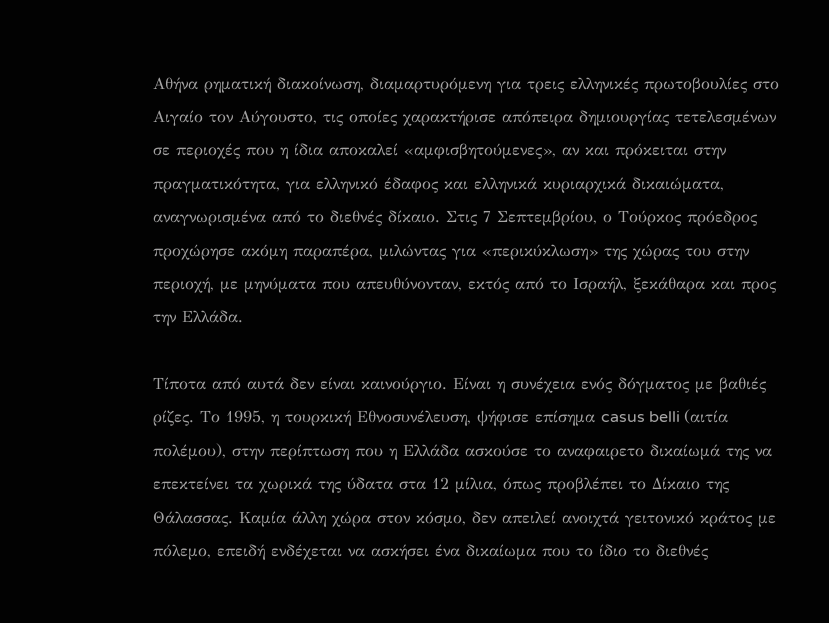Αθήνα ρηματική διακοίνωση, διαμαρτυρόμενη για τρεις ελληνικές πρωτοβουλίες στο Αιγαίο τον Αύγουστο, τις οποίες χαρακτήρισε απόπειρα δημιουργίας τετελεσμένων σε περιοχές που η ίδια αποκαλεί «αμφισβητούμενες», αν και πρόκειται στην πραγματικότητα, για ελληνικό έδαφος και ελληνικά κυριαρχικά δικαιώματα, αναγνωρισμένα από το διεθνές δίκαιο. Στις 7 Σεπτεμβρίου, ο Τούρκος πρόεδρος προχώρησε ακόμη παραπέρα, μιλώντας για «περικύκλωση» της χώρας του στην περιοχή, με μηνύματα που απευθύνονταν, εκτός από το Ισραήλ, ξεκάθαρα και προς την Ελλάδα.

Τίποτα από αυτά δεν είναι καινούργιο. Είναι η συνέχεια ενός δόγματος με βαθιές ρίζες. Το 1995, η τουρκική Εθνοσυνέλευση, ψήφισε επίσημα casus belli (αιτία πολέμου), στην περίπτωση που η Ελλάδα ασκούσε το αναφαιρετο δικαίωμά της να επεκτείνει τα χωρικά της ύδατα στα 12 μίλια, όπως προβλέπει το Δίκαιο της Θάλασσας. Καμία άλλη χώρα στον κόσμο, δεν απειλεί ανοιχτά γειτονικό κράτος με πόλεμο, επειδή ενδέχεται να ασκήσει ένα δικαίωμα που το ίδιο το διεθνές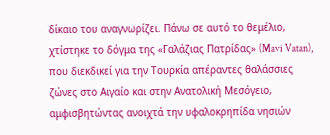δίκαιο του αναγνωρίζει. Πάνω σε αυτό το θεμέλιο, χτίστηκε το δόγμα της «Γαλάζιας Πατρίδας» (Mavi Vatan), που διεκδικεί για την Τουρκία απέραντες θαλάσσιες ζώνες στο Αιγαίο και στην Ανατολική Μεσόγειο, αμφισβητώντας ανοιχτά την υφαλοκρηπίδα νησιών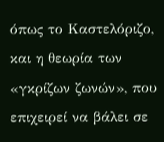όπως το Καστελόριζο, και η θεωρία των «γκρίζων ζωνών», που επιχειρεί να βάλει σε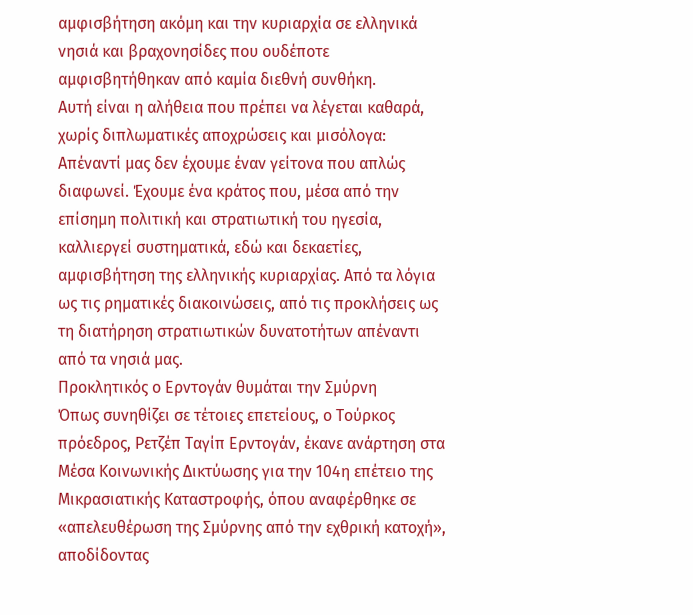αμφισβήτηση ακόμη και την κυριαρχία σε ελληνικά νησιά και βραχονησίδες που ουδέποτε αμφισβητήθηκαν από καμία διεθνή συνθήκη.
Αυτή είναι η αλήθεια που πρέπει να λέγεται καθαρά, χωρίς διπλωματικές αποχρώσεις και μισόλογα: Απέναντί μας δεν έχουμε έναν γείτονα που απλώς διαφωνεί. Έχουμε ένα κράτος που, μέσα από την επίσημη πολιτική και στρατιωτική του ηγεσία, καλλιεργεί συστηματικά, εδώ και δεκαετίες, αμφισβήτηση της ελληνικής κυριαρχίας. Από τα λόγια ως τις ρηματικές διακοινώσεις, από τις προκλήσεις ως τη διατήρηση στρατιωτικών δυνατοτήτων απέναντι από τα νησιά μας.
Προκλητικός ο Ερντογάν θυμάται την Σμύρνη
Όπως συνηθίζει σε τέτοιες επετείους, ο Τούρκος πρόεδρος, Ρετζέπ Ταγίπ Ερντογάν, έκανε ανάρτηση στα Μέσα Κοινωνικής Δικτύωσης για την 104η επέτειο της Μικρασιατικής Καταστροφής, όπου αναφέρθηκε σε «απελευθέρωση της Σμύρνης από την εχθρική κατοχή», αποδίδοντας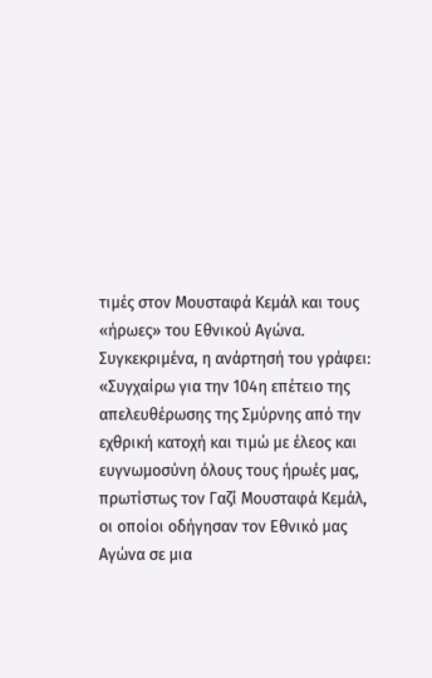τιμές στον Μουσταφά Κεμάλ και τους «ήρωες» του Εθνικού Αγώνα.
Συγκεκριμένα, η ανάρτησή του γράφει: «Συγχαίρω για την 104η επέτειο της απελευθέρωσης της Σμύρνης από την εχθρική κατοχή και τιμώ με έλεος και ευγνωμοσύνη όλους τους ήρωές μας, πρωτίστως τον Γαζί Μουσταφά Κεμάλ, οι οποίοι οδήγησαν τον Εθνικό μας Αγώνα σε μια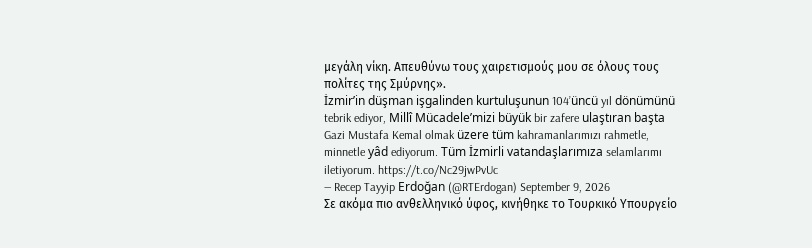μεγάλη νίκη. Απευθύνω τους χαιρετισμούς μου σε όλους τους πολίτες της Σμύρνης».
İzmir’in düşman işgalinden kurtuluşunun 104’üncü yıl dönümünü tebrik ediyor, Millî Mücadele’mizi büyük bir zafere ulaştıran başta Gazi Mustafa Kemal olmak üzere tüm kahramanlarımızı rahmetle, minnetle yâd ediyorum. Tüm İzmirli vatandaşlarımıza selamlarımı iletiyorum. https://t.co/Nc29jwPvUc
— Recep Tayyip Erdoğan (@RTErdogan) September 9, 2026
Σε ακόμα πιο ανθελληνικό ύφος, κινήθηκε το Τουρκικό Υπουργείο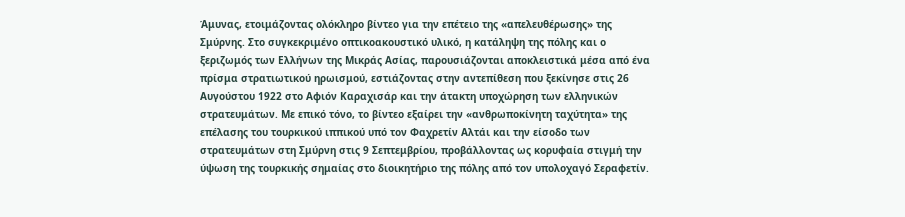Άμυνας, ετοιμάζοντας ολόκληρο βίντεο για την επέτειο της «απελευθέρωσης» της Σμύρνης. Στο συγκεκριμένο οπτικοακουστικό υλικό, η κατάληψη της πόλης και ο ξεριζωμός των Ελλήνων της Μικράς Ασίας, παρουσιάζονται αποκλειστικά μέσα από ένα πρίσμα στρατιωτικού ηρωισμού, εστιάζοντας στην αντεπίθεση που ξεκίνησε στις 26 Αυγούστου 1922 στο Αφιόν Καραχισάρ και την άτακτη υποχώρηση των ελληνικών στρατευμάτων. Με επικό τόνο, το βίντεο εξαίρει την «ανθρωποκίνητη ταχύτητα» της επέλασης του τουρκικού ιππικού υπό τον Φαχρετίν Αλτάι και την είσοδο των στρατευμάτων στη Σμύρνη στις 9 Σεπτεμβρίου, προβάλλοντας ως κορυφαία στιγμή την ύψωση της τουρκικής σημαίας στο διοικητήριο της πόλης από τον υπολοχαγό Σεραφετίν.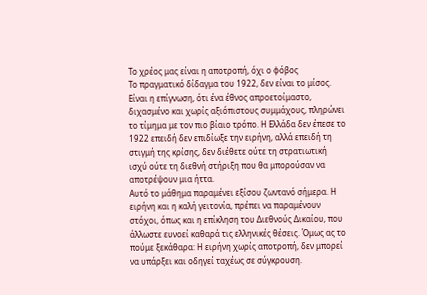Το χρέος μας είναι η αποτροπή, όχι ο φόβος
Το πραγματικό δίδαγμα του 1922, δεν είναι το μίσος. Είναι η επίγνωση, ότι ένα έθνος απροετοίμαστο, διχασμένο και χωρίς αξιόπιστους συμμάχους, πληρώνει το τίμημα με τον πιο βίαιο τρόπο. Η Ελλάδα δεν έπεσε το 1922 επειδή δεν επιδίωξε την ειρήνη, αλλά επειδή τη στιγμή της κρίσης, δεν διέθετε ούτε τη στρατιωτική ισχύ ούτε τη διεθνή στήριξη που θα μπορούσαν να αποτρέψουν μια ήττα.
Αυτό το μάθημα παραμένει εξίσου ζωντανό σήμερα. Η ειρήνη και η καλή γειτονία, πρέπει να παραμένουν στόχοι, όπως και η επίκληση του Διεθνούς Δικαίου, που άλλωστε ευνοεί καθαρά τις ελληνικές θέσεις. Όμως ας το πούμε ξεκάθαρα: Η ειρήνη χωρίς αποτροπή, δεν μπορεί να υπάρξει και οδηγεί ταχέως σε σύγκρουση.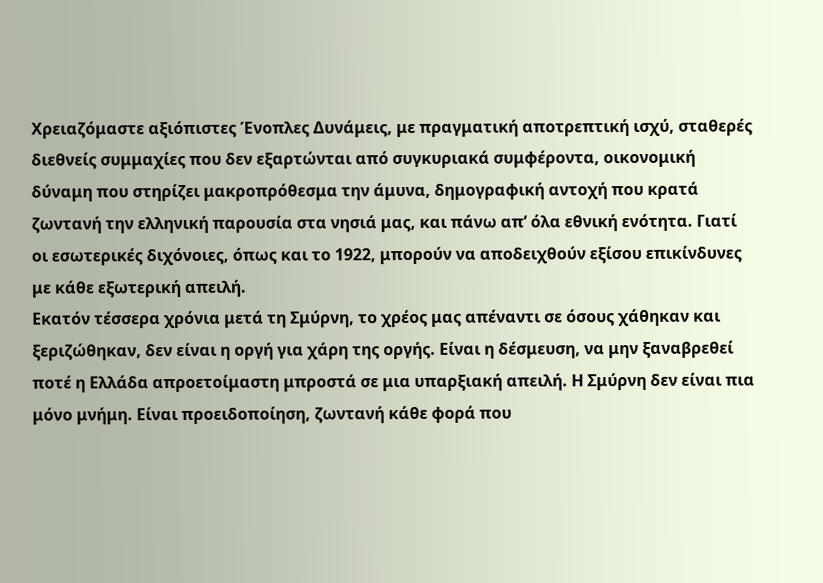Χρειαζόμαστε αξιόπιστες Ένοπλες Δυνάμεις, με πραγματική αποτρεπτική ισχύ, σταθερές διεθνείς συμμαχίες που δεν εξαρτώνται από συγκυριακά συμφέροντα, οικονομική δύναμη που στηρίζει μακροπρόθεσμα την άμυνα, δημογραφική αντοχή που κρατά ζωντανή την ελληνική παρουσία στα νησιά μας, και πάνω απ’ όλα εθνική ενότητα. Γιατί οι εσωτερικές διχόνοιες, όπως και το 1922, μπορούν να αποδειχθούν εξίσου επικίνδυνες με κάθε εξωτερική απειλή.
Εκατόν τέσσερα χρόνια μετά τη Σμύρνη, το χρέος μας απέναντι σε όσους χάθηκαν και ξεριζώθηκαν, δεν είναι η οργή για χάρη της οργής. Είναι η δέσμευση, να μην ξαναβρεθεί ποτέ η Ελλάδα απροετοίμαστη μπροστά σε μια υπαρξιακή απειλή. Η Σμύρνη δεν είναι πια μόνο μνήμη. Είναι προειδοποίηση, ζωντανή κάθε φορά που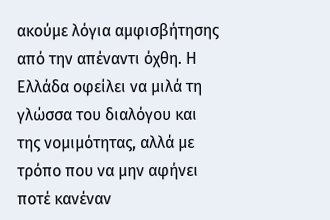ακούμε λόγια αμφισβήτησης από την απέναντι όχθη. Η Ελλάδα οφείλει να μιλά τη γλώσσα του διαλόγου και της νομιμότητας, αλλά με τρόπο που να μην αφήνει ποτέ κανέναν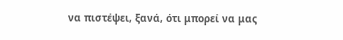να πιστέψει, ξανά, ότι μπορεί να μας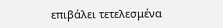επιβάλει τετελεσμένα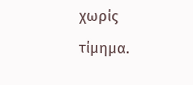χωρίς τίμημα.